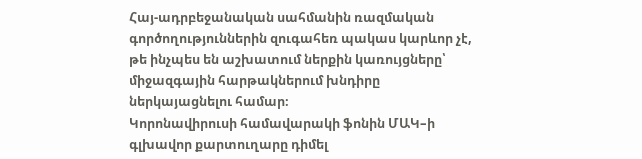Հայ-ադրբեջանական սահմանին ռազմական գործողություններին զուգահեռ պակաս կարևոր չէ, թե ինչպես են աշխատում ներքին կառույցները՝ միջազգային հարթակներում խնդիրը ներկայացնելու համար։
Կորոնավիրուսի համավարակի ֆոնին ՄԱԿ–ի գլխավոր քարտուղարը դիմել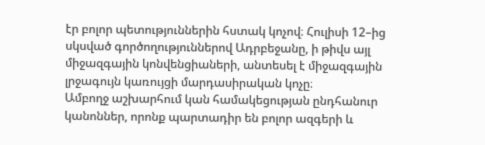էր բոլոր պետություններին հստակ կոչով։ Հուլիսի 12–ից սկսված գործողություններով Ադրբեջանը, ի թիվս այլ միջազգային կոնվենցիաների, անտեսել է միջազգային լրջագույն կառույցի մարդասիրական կոչը։
Ամբողջ աշխարհում կան համակեցության ընդհանուր կանոններ, որոնք պարտադիր են բոլոր ազգերի և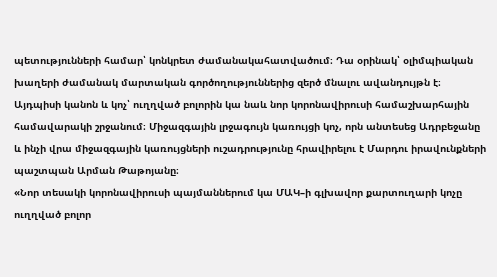պետությունների համար՝ կոնկրետ ժամանակահատվածում։ Դա օրինակ՝ օլիմպիական խաղերի ժամանակ մարտական գործողություններից զերծ մնալու ավանդույթն է։ Այդպիսի կանոն և կոչ՝ ուղղված բոլորին կա նաև նոր կորոնավիրուսի համաշխարհային համավարակի շրջանում։ Միջազգային լրջագույն կառույցի կոչ, որն անտեսեց Ադրբեջանը և ինչի վրա միջազգային կառույցների ուշադրությունը հրավիրելու է Մարդու իրավունքների պաշտպան Արման Թաթոյանը։
«Նոր տեսակի կորոնավիրուսի պայմաններում կա ՄԱԿ–ի գլխավոր քարտուղարի կոչը ուղղված բոլոր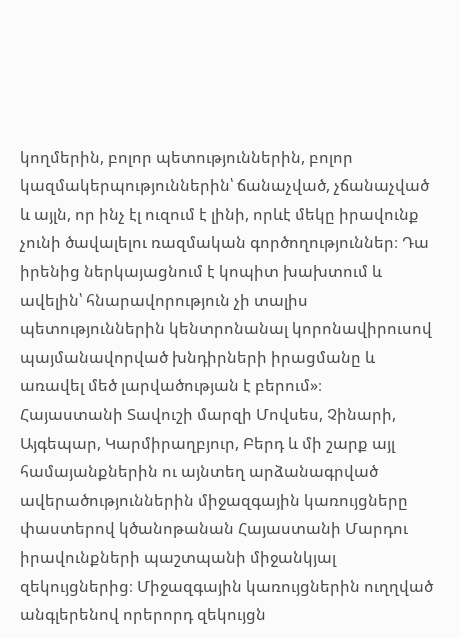կողմերին, բոլոր պետություններին, բոլոր կազմակերպություններին՝ ճանաչված, չճանաչված և այլն, որ ինչ էլ ուզում է լինի, որևէ մեկը իրավունք չունի ծավալելու ռազմական գործողություններ։ Դա իրենից ներկայացնում է կոպիտ խախտում և ավելին՝ հնարավորություն չի տալիս պետություններին կենտրոնանալ կորոնավիրուսով պայմանավորված խնդիրների իրացմանը և առավել մեծ լարվածության է բերում»։
Հայաստանի Տավուշի մարզի Մովսես, Չինարի, Այգեպար, Կարմիրաղբյուր, Բերդ և մի շարք այլ համայանքներին ու այնտեղ արձանագրված ավերածություններին միջազգային կառույցները փաստերով կծանոթանան Հայաստանի Մարդու իրավունքների պաշտպանի միջանկյալ զեկույցներից։ Միջազգային կառույցներին ուղղված անգլերենով որերորդ զեկույցն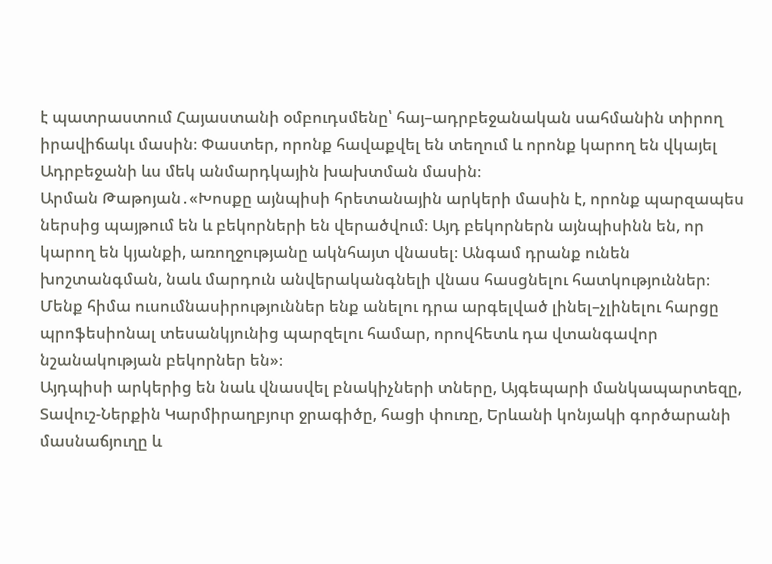է պատրաստում Հայաստանի օմբուդսմենը՝ հայ–ադրբեջանական սահմանին տիրող իրավիճակւ մասին։ Փաստեր, որոնք հավաքվել են տեղում և որոնք կարող են վկայել Ադրբեջանի ևս մեկ անմարդկային խախտման մասին։
Արման Թաթոյան․«Խոսքը այնպիսի հրետանային արկերի մասին է, որոնք պարզապես ներսից պայթում են և բեկորների են վերածվում։ Այդ բեկորներն այնպիսինն են, որ կարող են կյանքի, առողջությանը ակնհայտ վնասել։ Անգամ դրանք ունեն խոշտանգման, նաև մարդուն անվերականգնելի վնաս հասցնելու հատկություններ։ Մենք հիմա ուսումնասիրություններ ենք անելու դրա արգելված լինել–չլինելու հարցը պրոֆեսիոնալ տեսանկյունից պարզելու համար, որովհետև դա վտանգավոր նշանակության բեկորներ են»։
Այդպիսի արկերից են նաև վնասվել բնակիչների տները, Այգեպարի մանկապարտեզը, Տավուշ-Ներքին Կարմիրաղբյուր ջրագիծը, հացի փուռը, Երևանի կոնյակի գործարանի մասնաճյուղը և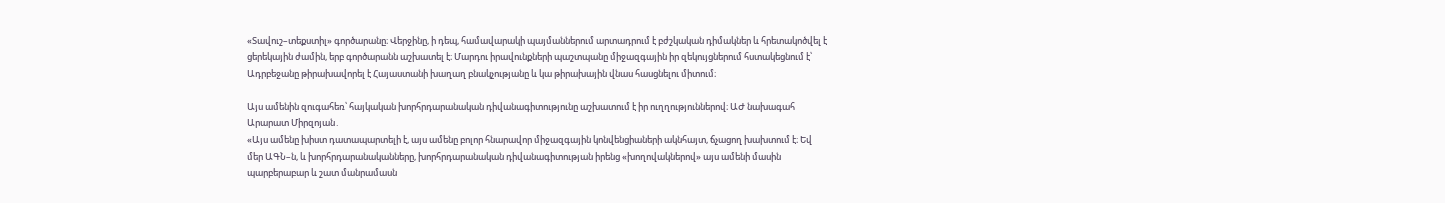«Տավուշ–տեքստիլ» գործարանը։ Վերջինը, ի դեպ, համավարակի պայմաններում արտադրում է բժշկական դիմակներ և հրետակոծվել է ցերեկային ժամին, երբ գործարանն աշխատել է։ Մարդու իրավունքների պաշտպանը միջազգային իր զեկույցներում հստակեցնում է՝ Ադրբեջանը թիրախավորել է Հայաստանի խաղաղ բնակչությանը և կա թիրախային վնաս հասցնելու միտում։

Այս ամենին զուգահեռ՝ հայկական խորհրդարանական դիվանագիտությունը աշխատում է իր ուղղություններով։ ԱԺ նախագահ Արարատ Միրզոյան․
«Այս ամենը խիստ դատապարտելի է, այս ամենը բոլոր հնարավոր միջազգային կոնվենցիաների ակնհայտ, ճչացող խախտում է։ Եվ մեր ԱԳՆ–ն, և խորհրդարանականները, խորհրդարանական դիվանագիտության իրենց «խողովակներով» այս ամենի մասին պարբերաբար և շատ մանրամասն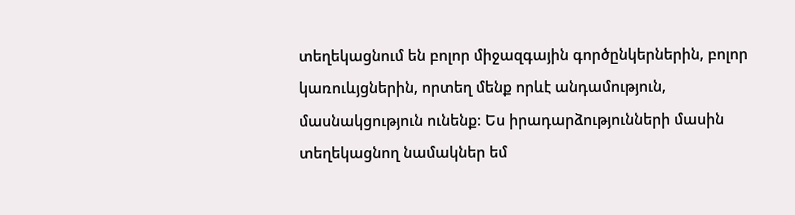տեղեկացնում են բոլոր միջազգային գործընկերներին, բոլոր կառուևյցներին, որտեղ մենք որևէ անդամություն, մասնակցություն ունենք։ Ես իրադարձությունների մասին տեղեկացնող նամակներ եմ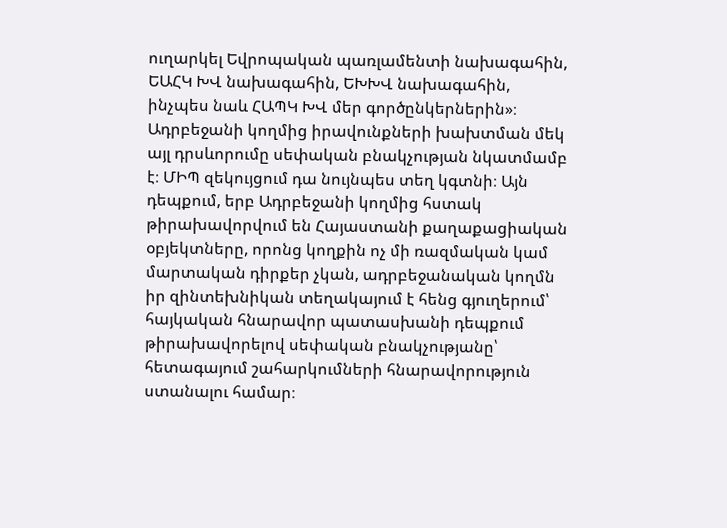ուղարկել Եվրոպական պառլամենտի նախագահին, ԵԱՀԿ ԽՎ նախագահին, ԵԽԽՎ նախագահին, ինչպես նաև ՀԱՊԿ ԽՎ մեր գործընկերներին»։
Ադրբեջանի կողմից իրավունքների խախտման մեկ այլ դրսևորումը սեփական բնակչության նկատմամբ է։ ՄԻՊ զեկույցում դա նույնպես տեղ կգտնի։ Այն դեպքում, երբ Ադրբեջանի կողմից հստակ թիրախավորվում են Հայաստանի քաղաքացիական օբյեկտները, որոնց կողքին ոչ մի ռազմական կամ մարտական դիրքեր չկան, ադրբեջանական կողմն իր զինտեխնիկան տեղակայում է հենց գյուղերում՝ հայկական հնարավոր պատասխանի դեպքում թիրախավորելով սեփական բնակչությանը՝ հետագայում շահարկումների հնարավորություն ստանալու համար։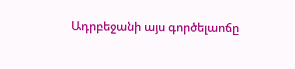Ադրբեջանի այս գործելաոճը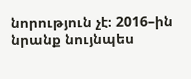նորություն չէ։ 2016–ին նրանք նույնպես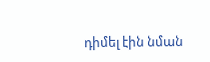դիմել էին նման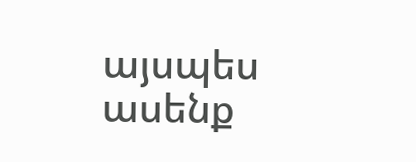այսպես ասենք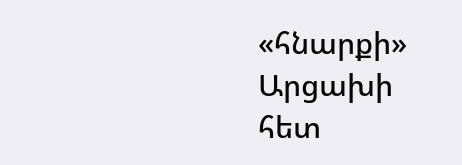«հնարքի» Արցախի հետ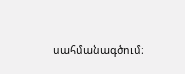սահմանագծում։